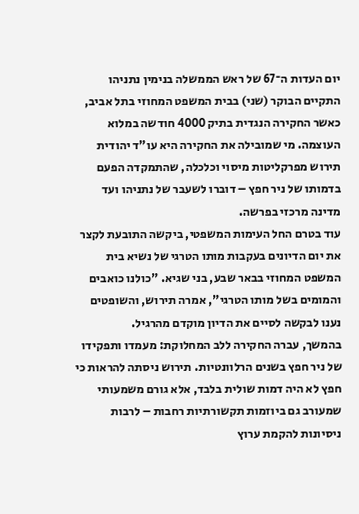יום העדות ה־67 של ראש הממשלה בנימין נתניהו התקיים הבוקר (שני) בבית המשפט המחוזי בתל אביב, כאשר החקירה הנגדית בתיק 4000 חודשה במלוא העוצמה. מי שמובילה את החקירה היא עו"ד יהודית תירוש מפרקליטות מיסוי וכלכלה, שהתמקדה הפעם בדמותו של ניר חפץ – דוברו לשעבר של נתניהו ועד מדינה מרכזי בפרשה.
עוד בטרם החל העימות המשפטי, ביקשה התובעת לקצר את יום הדיונים בעקבות מותו הטרגי של נשיא בית המשפט המחוזי בבאר שבע, בני שגיא. "כולנו כואבים והמומים בשל מותו הטרגי", אמרה תירוש, והשופטים נענו לבקשה לסיים את הדיון מוקדם מהרגיל.
בהמשך, עברה החקירה ללב המחלוקת: מעמדו ותפקידו של ניר חפץ בשנים הרלוונטיות. תירוש ניסתה להראות כי חפץ לא היה דמות שולית בלבד, אלא גורם משמעותי שמעורב גם ביוזמות תקשורתיות רחבות – לרבות ניסיונות להקמת ערוץ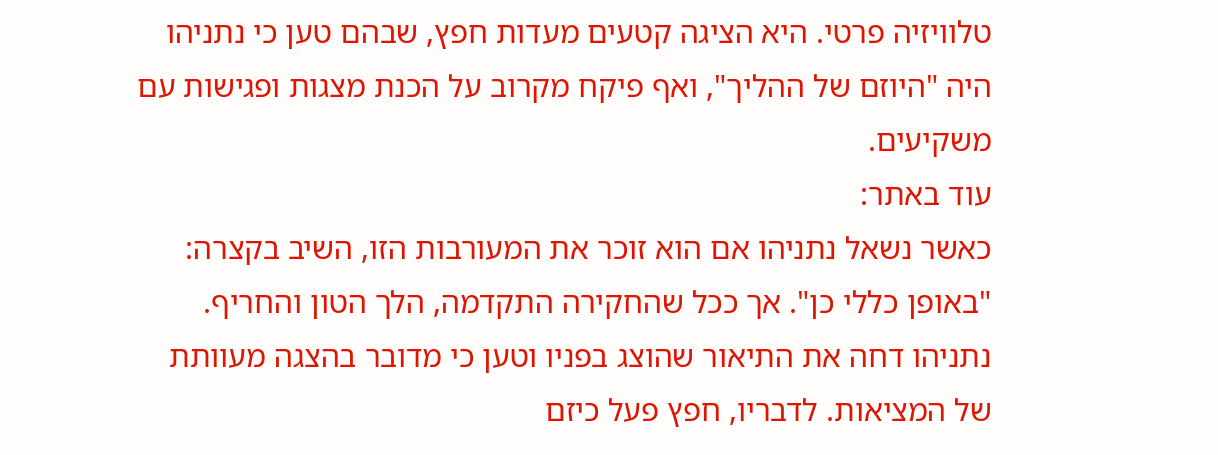טלוויזיה פרטי. היא הציגה קטעים מעדות חפץ, שבהם טען כי נתניהו היה "היוזם של ההליך", ואף פיקח מקרוב על הכנת מצגות ופגישות עם משקיעים.
עוד באתר:
כאשר נשאל נתניהו אם הוא זוכר את המעורבות הזו, השיב בקצרה: "באופן כללי כן". אך ככל שהחקירה התקדמה, הלך הטון והחריף. נתניהו דחה את התיאור שהוצג בפניו וטען כי מדובר בהצגה מעוותת של המציאות. לדבריו, חפץ פעל כיזם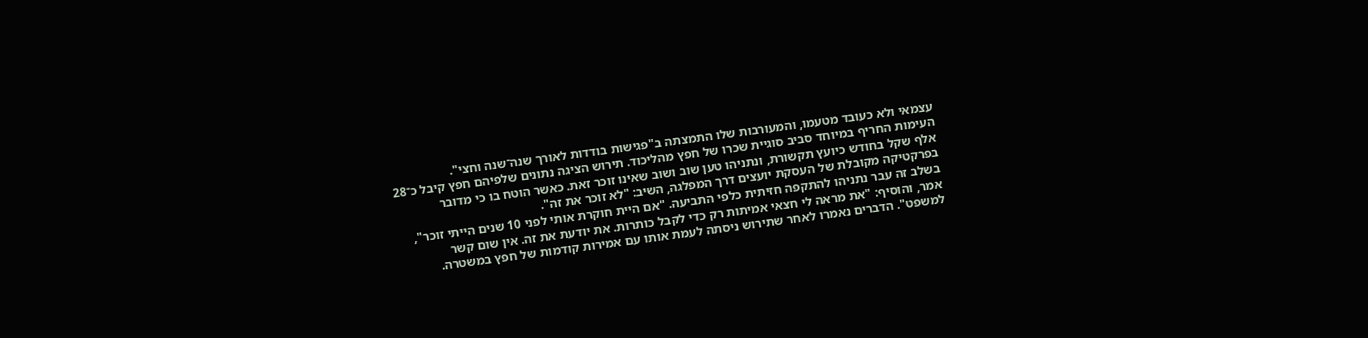עצמאי ולא כעובד מטעמו, והמעורבות שלו התמצתה ב"פגישות בודדות לאורך שנה־שנה וחצי".
העימות החריף במיוחד סביב סוגיית שכרו של חפץ מהליכוד. תירוש הציגה נתונים שלפיהם חפץ קיבל כ־28 אלף שקל בחודש כיועץ תקשורת, ונתניהו טען שוב ושוב שאינו זוכר זאת. כאשר הוטח בו כי מדובר בפרקטיקה מקובלת של העסקת יועצים דרך המפלגה, השיב: "לא זוכר את זה".
בשלב זה עבר נתניהו להתקפה חזיתית כלפי התביעה. "אם היית חוקרת אותי לפני 10 שנים הייתי זוכר", אמר, והוסיף: "את מראה לי חצאי אמיתות רק כדי לקבל כותרות. את יודעת את זה. אין שום קשר למשפט". הדברים נאמרו לאחר שתירוש ניסתה לעמת אותו עם אמירות קודמות של חפץ במשטרה.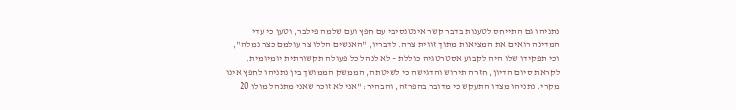נתניהו גם התייחס לטענות בדבר קשר אינטנסיבי עם חפץ ועם שלמה פילבר, וטען כי עדי המדינה רואים את המציאות מתוך זווית צרה. לדבריו, "האנשים הללו צר עולמם כצר נמלה", וכי תפקידו שלו היה לקבוע אסטרטגיה כוללת – לא לנהל כל פעולה תקשורתית יומיומית.
לקראת סיום הדיון, חזרה תירוש והדגישה כי לשיטתה, הממשק הממושך בין נתניהו לחפץ אינו מקרי. נתניהו מצדו התעקש כי מדובר בהפרזה, והבהיר: "אני לא זוכר שאני מתנהל מולו 20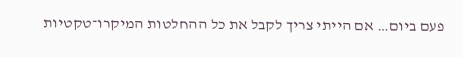פעם ביום… אם הייתי צריך לקבל את כל ההחלטות המיקרו־טקטיות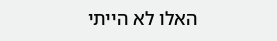האלו לא הייתי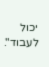יכול לעבוד".